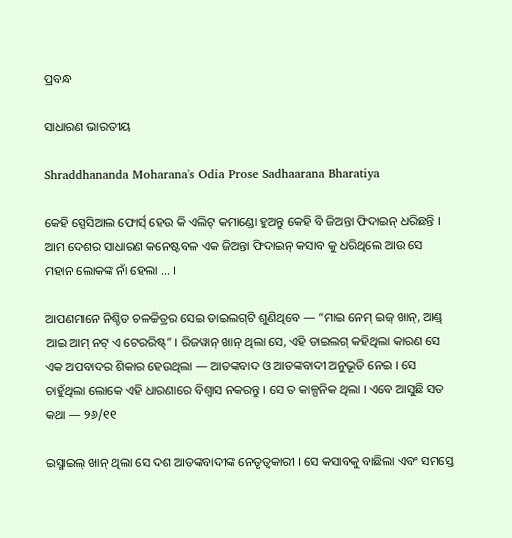ପ୍ରବନ୍ଧ

ସାଧାରଣ ଭାରତୀୟ

Shraddhananda Moharana's Odia Prose Sadhaarana Bharatiya

କେହି ସ୍ପେସିଆଲ ଫୋର୍ସ୍‌ ହେଉ କି ଏଲିଟ୍‌ କମାଣ୍ଡୋ ହୁଅନ୍ତୁ କେହି ବି ଜିଅନ୍ତା ଫିଦାଇନ୍‌ ଧରିଛନ୍ତି । ଆମ ଦେଶର ସାଧାରଣ କନେଷ୍ଟବଳ ଏକ ଜିଅନ୍ତା ଫିଦାଇନ୍‌ କସାବ କୁ ଧରିଥିଲେ ଆଉ ସେ ମହାନ ଲୋକଙ୍କ ନାଁ ହେଲା … ।

ଆପଣମାନେ ନିଶ୍ଚିତ ଚଳଚ୍ଚିତ୍ରର ସେଇ ଡାଇଲଗ୍‌ଟି ଶୁଣିଥିବେ — “ମାଇ ନେମ୍‌ ଇଜ୍‌ ଖାନ୍‌, ଆଣ୍ଡ୍‌ ଆଇ ଆମ୍‌ ନଟ୍‌ ଏ ଟେରରିଷ୍ଟ୍‌” । ରିଜୱାନ୍‌ ଖାନ୍‌ ଥିଲା ସେ, ଏହି ଡାଇଲଗ୍ କହିଥିଲା କାରଣ ସେ ଏକ ଅପବାଦର ଶିକାର ହେଉଥିଲା — ଆତଙ୍କବାଦ ଓ ଆତଙ୍କବାଦୀ ଅନୁଭୂତି ନେଇ । ସେ ଚାହୁଁଥିଲା ଲୋକେ ଏହି ଧାରଣାରେ ବିଶ୍ୱାସ ନକରନ୍ତୁ । ସେ ତ କାଳ୍ପନିକ ଥିଲା । ଏବେ ଆସୁଛି ସତ କଥା — ୨୬/୧୧

ଇସ୍ମାଇଲ୍‌ ଖାନ୍‌ ଥିଲା ସେ ଦଶ ଆତଙ୍କବାଦୀଙ୍କ ନେତୃତ୍ୱକାରୀ । ସେ କସାବକୁ ବାଛିଲା ଏବଂ ସମସ୍ତେ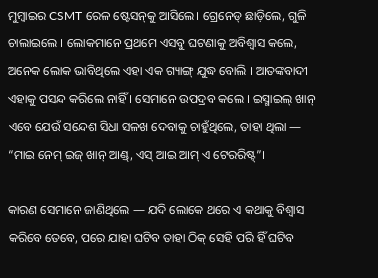ମୁମ୍ବାଇର CSMT ରେଳ ଷ୍ଟେସନ୍‌କୁ ଆସିଲେ। ଗ୍ରେନେଡ୍ ଛାଡ଼ିଲେ, ଗୁଳି ଚାଲାଇଲେ । ଲୋକମାନେ ପ୍ରଥମେ ଏସବୁ ଘଟଣାକୁ ଅବିଶ୍ୱାସ କଲେ, ଅନେକ ଲୋକ ଭାବିଥିଲେ ଏହା ଏକ ଗ୍ୟାଙ୍ଗ୍‌ ଯୁଦ୍ଧ ବୋଲି । ଆତଙ୍କବାଦୀ ଏହାକୁ ପସନ୍ଦ କରିଲେ ନାହିଁ । ସେମାନେ ଉପଦ୍ରବ କଲେ । ଇସ୍ମାଇଲ୍ ଖାନ୍‌ ଏବେ ଯେଉଁ ସନ୍ଦେଶ ସିଧା ସଳଖ ଦେବାକୁ ଚାହୁଁଥିଲେ, ତାହା ଥିଲା — “ମାଇ ନେମ୍‌ ଇଜ୍‌ ଖାନ୍‌ ଆଣ୍ଡ୍‌, ଏସ୍‌ ଆଇ ଆମ୍‌ ଏ ଟେରରିଷ୍ଟ୍‌”।

କାରଣ ସେମାନେ ଜାଣିଥିଲେ — ଯଦି ଲୋକେ ଥରେ ଏ କଥାକୁ ବିଶ୍ୱାସ କରିବେ ତେବେ, ପରେ ଯାହା ଘଟିବ ତାହା ଠିକ୍‌ ସେହି ପରି ହିଁ ଘଟିବ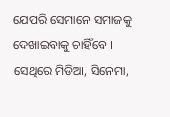ଯେପରି ସେମାନେ ସମାଜକୁ ଦେଖାଇବାକୁ ଚାହିଁବେ । ସେଥିରେ ମିଡିଆ, ସିନେମା,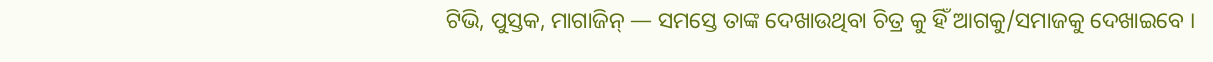ଟିଭି, ପୁସ୍ତକ, ମାଗାଜିନ୍ — ସମସ୍ତେ ତାଙ୍କ ଦେଖାଉଥିବା ଚିତ୍ର କୁ ହିଁ ଆଗକୁ/ସମାଜକୁ ଦେଖାଇବେ ।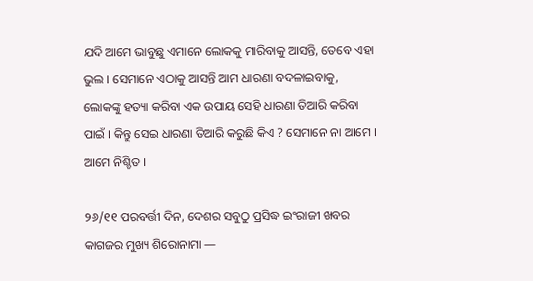ଯଦି ଆମେ ଭାବୁଛୁ ଏମାନେ ଲୋକକୁ ମାରିବାକୁ ଆସନ୍ତି, ତେବେ ଏହା ଭୁଲ । ସେମାନେ ଏଠାକୁ ଆସନ୍ତି ଆମ ଧାରଣା ବଦଳାଇବାକୁ, ଲୋକଙ୍କୁ ହତ୍ୟା କରିବା ଏକ ଉପାୟ ସେହି ଧାରଣା ତିଆରି କରିବା ପାଇଁ । କିନ୍ତୁ ସେଇ ଧାରଣା ତିଆରି କରୁଛି କିଏ ? ସେମାନେ ନା ଆମେ । ଆମେ ନିଶ୍ଚିତ ।

୨୬/୧୧ ପରବର୍ତ୍ତୀ ଦିନ, ଦେଶର ସବୁଠୁ ପ୍ରସିଦ୍ଧ ଇଂରାଜୀ ଖବର କାଗଜର ମୁଖ୍ୟ ଶିରୋନାମା —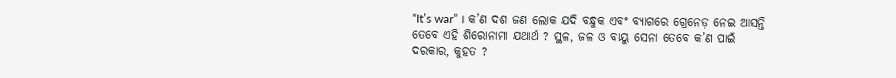“It’s war” । କ’ଣ ଦଶ ଜଣ ଲୋକ ଯଦି ବନ୍ଧୁକ ଏବଂ ବ୍ୟାଗରେ ଗ୍ରେନେଡ଼ ନେଇ ଆସନ୍ତି ତେବେ ଏହି ଶିରୋନାମା ଯଥାର୍ଥ ? ସ୍ଥଳ, ଜଳ ଓ ବାୟୁ ସେନା ତେବେ କ’ଣ ପାଇଁ ଦରକାର, କୁହତ ?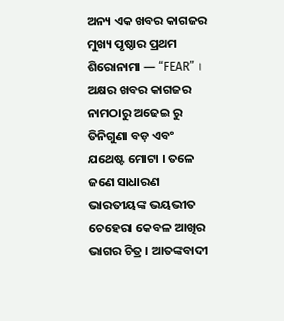ଅନ୍ୟ ଏକ ଖବର କାଗଜର ମୁଖ୍ୟ ପୃଷ୍ଠାର ପ୍ରଥମ ଶିରୋନାମା — “FEAR” । ଅକ୍ଷର ଖବର କାଗଜର ନାମଠାରୁ ଅଢେଇ ରୁ ତିନିଗୁଣା ବଡ଼ ଏବଂ ଯଥେଷ୍ଟ ମୋଟା । ତଳେ ଜଣେ ସାଧାରଣ ଭାରତୀୟଙ୍କ ଭୟଭୀତ ଚେହେରା କେବଳ ଆଖିର ଭାଗର ଚିତ୍ର । ଆତଙ୍କବାଦୀ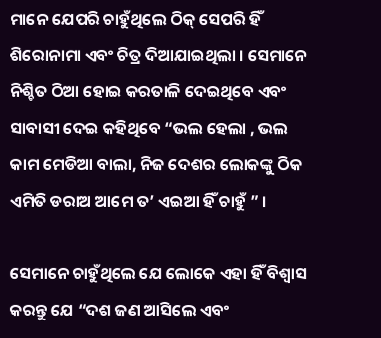ମାନେ ଯେପରି ଚାହୁଁଥିଲେ ଠିକ୍‌ ସେପରି ହିଁ ଶିରୋନାମା ଏବଂ ଚିତ୍ର ଦିଆଯାଇଥିଲା । ସେମାନେ ନିଶ୍ଚିତ ଠିଆ ହୋଇ କରତାଳି ଦେଇଥିବେ ଏବଂ ସାବାସୀ ଦେଇ କହିଥିବେ “ଭଲ ହେଲା , ଭଲ କାମ ମେଡିଆ ବାଲା, ନିଜ ଦେଶର ଲୋକଙ୍କୁ ଠିକ ଏମିତି ଡରାଅ ଆମେ ତ’ ଏଇଆ ହିଁ ଚାହୁଁ ” ।

ସେମାନେ ଚାହୁଁଥିଲେ ଯେ ଲୋକେ ଏହା ହିଁ ବିଶ୍ୱାସ କରନ୍ତୁ ଯେ “ଦଶ ଜଣ ଆସିଲେ ଏବଂ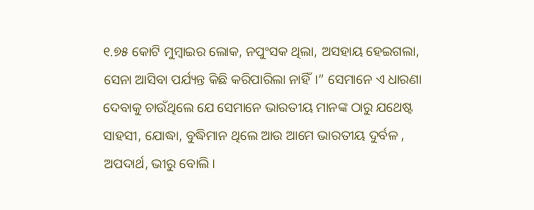୧.୭୫ କୋଟି ମୁମ୍ବାଇର ଲୋକ, ନପୁଂସକ ଥିଲା, ଅସହାୟ ହେଇଗଲା, ସେନା ଆସିବା ପର୍ଯ୍ୟନ୍ତ କିଛି କରିପାରିଲା ନାହିଁ।” ସେମାନେ ଏ ଧାରଣା ଦେବାକୁ ଚାଉଁଥିଲେ ଯେ ସେମାନେ ଭାରତୀୟ ମାନଙ୍କ ଠାରୁ ଯଥେଷ୍ଟ ସାହସୀ, ଯୋଦ୍ଧା, ବୁଦ୍ଧିମାନ ଥିଲେ ଆଉ ଆମେ ଭାରତୀୟ ଦୁର୍ବଳ , ଅପଦାର୍ଥ, ଭୀରୁ ବୋଲି ।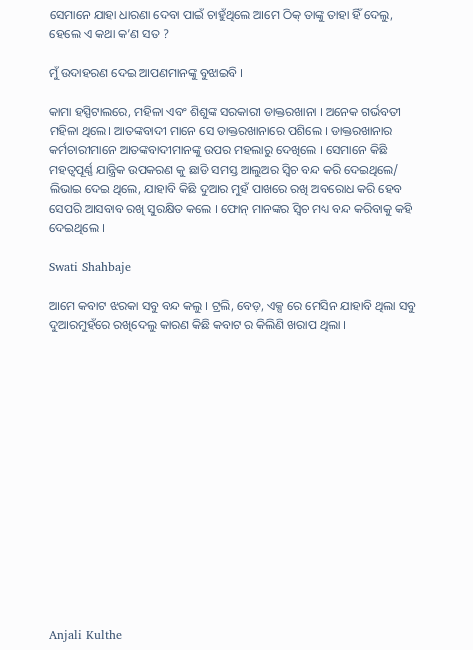ସେମାନେ ଯାହା ଧାରଣା ଦେବା ପାଇଁ ଚାହୁଁଥିଲେ ଆମେ ଠିକ୍‌ ତାଙ୍କୁ ତାହା ହିଁ ଦେଲୁ, ହେଲେ ଏ କଥା କ’ଣ ସତ ?

ମୁଁ ଉଦାହରଣ ଦେଇ ଆପଣମାନଙ୍କୁ ବୁଝାଇବି ।

କାମା ହସ୍ପିଟାଲରେ, ମହିଳା ଏବଂ ଶିଶୁଙ୍କ ସରକାରୀ ଡାକ୍ତରଖାନା । ଅନେକ ଗର୍ଭବତୀ ମହିଳା ଥିଲେ। ଆତଙ୍କବାଦୀ ମାନେ ସେ ଡାକ୍ତରଖାନାରେ ପଶିଲେ । ଡାକ୍ତରଖାନାର କର୍ମଚାରୀମାନେ ଆତଙ୍କବାଦୀମାନଙ୍କୁ ଉପର ମହଲାରୁ ଦେଖିଲେ । ସେମାନେ କିଛି ମହତ୍ୱପୂର୍ଣ୍ଣ ଯାନ୍ତ୍ରିକ ଉପକରଣ କୁ ଛାଡି ସମସ୍ତ ଆଲୁଅର ସ୍ଵିଚ ବନ୍ଦ କରି ଦେଇଥିଲେ/ ଲିଭାଇ ଦେଇ ଥିଲେ, ଯାହାବି କିଛି ଦୁଆର ମୁହଁ ପାଖରେ ରଖି ଅବରୋଧ କରି ହେବ ସେପରି ଆସବାବ ରଖି ସୁରକ୍ଷିତ କଲେ । ଫୋନ୍‌ ମାନଙ୍କର ସ୍ଵିଚ ମଧ୍ୟ ବନ୍ଦ କରିବାକୁ କହି ଦେଇଥିଲେ ।

Swati Shahbaje

ଆମେ କବାଟ ଝରକା ସବୁ ବନ୍ଦ କଲୁ । ଟ୍ରଲି, ବେଡ଼, ଏକ୍ସ ରେ ମେସିନ ଯାହାବି ଥିଲା ସବୁ ଦୁଆରମୁହଁରେ ରଖିଦେଲୁ କାରଣ କିଛି କବାଟ ର କିଲିଣି ଖରାପ ଥିଲା ।















Anjali Kulthe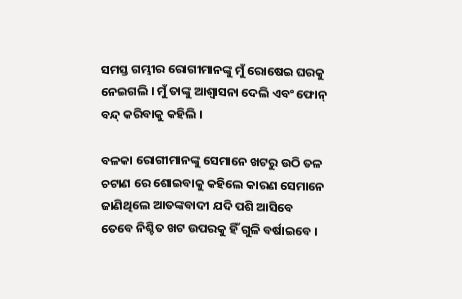ସମସ୍ତ ଗମ୍ଭୀର ରୋଗୀମାନଙ୍କୁ ମୁଁ ରୋଷେଇ ଘରକୁ ନେଇଗଲି । ମୁଁ ତାଙ୍କୁ ଆଶ୍ୱାସନା ଦେଲି ଏବଂ ଫୋନ୍‌ ବନ୍ଦ୍‌ କରିବାକୁ କହିଲି ।

ବଳକା ରୋଗୀମାନଙ୍କୁ ସେମାନେ ଖଟରୁ ଉଠି ତଳ ଚଟାଣ ରେ ଶୋଇବାକୁ କହିଲେ କାରଣ ସେମାନେ ଜାଣିଥିଲେ ଆତଙ୍କବାଦୀ ଯଦି ପଶି ଆସିବେ ତେବେ ନିଶ୍ଚିତ ଖଟ ଉପରକୁ ହିଁ ଗୁଳି ବର୍ଷାଇବେ ।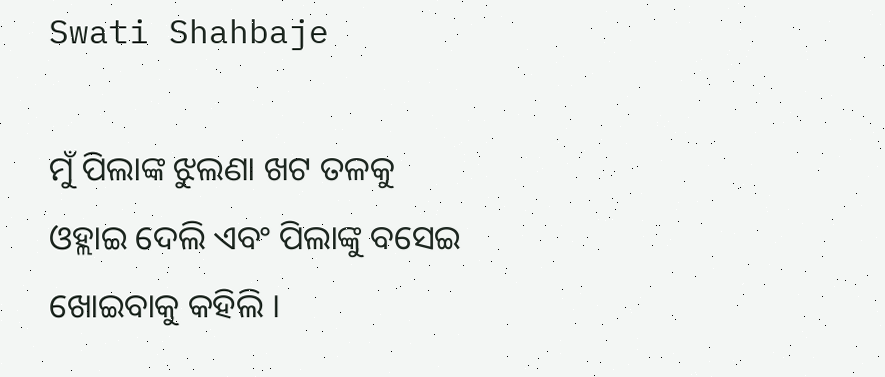Swati Shahbaje

ମୁଁ ପିଲାଙ୍କ ଝୁଲଣା ଖଟ ତଳକୁ ଓହ୍ଲାଇ ଦେଲି ଏବଂ ପିଲାଙ୍କୁ ବସେଇ ଖୋଇବାକୁ କହିଲି ।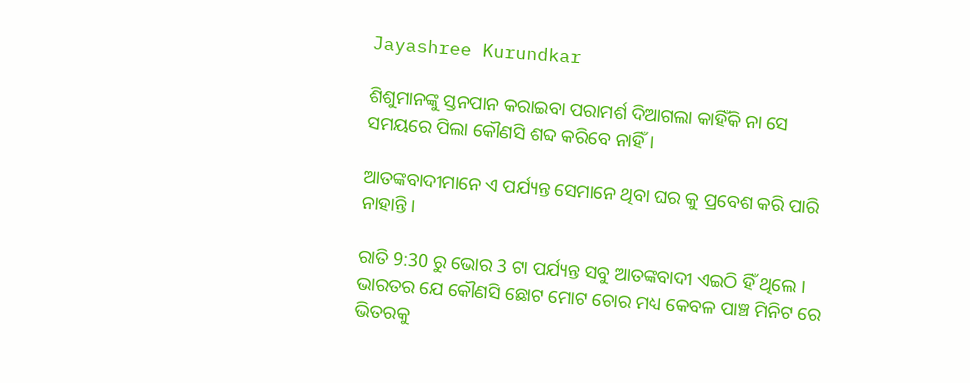Jayashree Kurundkar

ଶିଶୁମାନଙ୍କୁ ସ୍ତନପାନ କରାଇବା ପରାମର୍ଶ ଦିଆଗଲା କାହିଁକି ନା ସେ ସମୟରେ ପିଲା କୌଣସି ଶବ୍ଦ କରିବେ ନାହିଁ।

ଆତଙ୍କବାଦୀମାନେ ଏ ପର୍ଯ୍ୟନ୍ତ ସେମାନେ ଥିବା ଘର କୁ ପ୍ରବେଶ କରି ପାରି ନାହାନ୍ତି ।

ରାତି 9:30 ରୁ ଭୋର 3 ଟା ପର୍ଯ୍ୟନ୍ତ ସବୁ ଆତଙ୍କବାଦୀ ଏଇଠି ହିଁ ଥିଲେ । ଭାରତର ଯେ କୌଣସି ଛୋଟ ମୋଟ ଚୋର ମଧ୍ୟ କେବଳ ପାଞ୍ଚ ମିନିଟ ରେ ଭିତରକୁ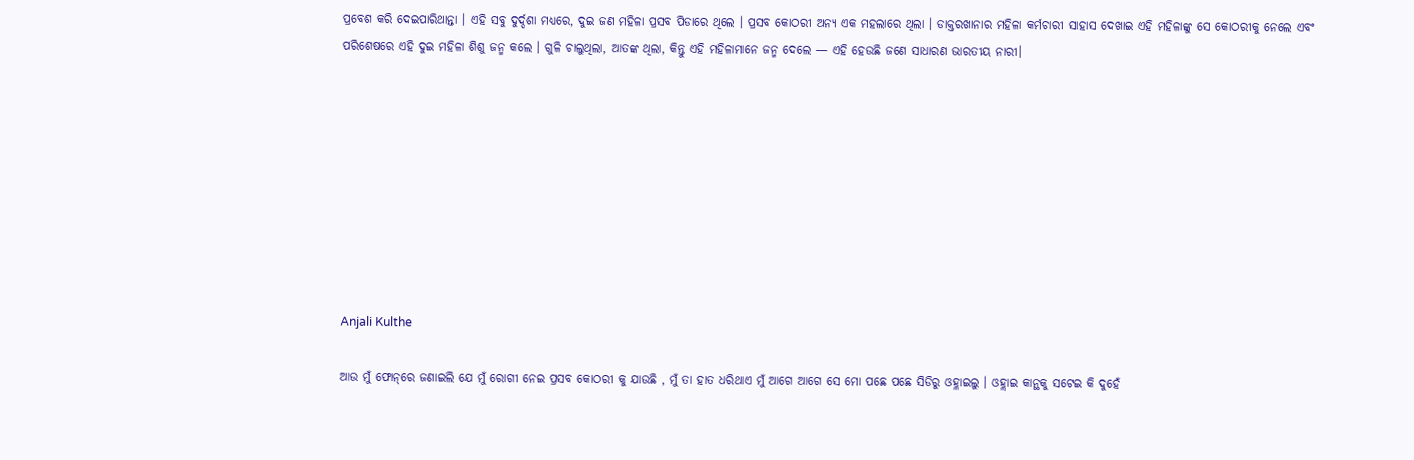ପ୍ରବେଶ କରି ଦେଇପାରିଥାନ୍ତା । ଏହି ସବୁ ଦୁର୍ଦ୍ଦଶା ମଧ୍ୟରେ, ଦୁଇ ଜଣ ମହିଳା ପ୍ରସବ ପିଡାରେ ଥିଲେ । ପ୍ରସବ କୋଠରୀ ଅନ୍ୟ ଏକ ମହଲାରେ ଥିଲା । ଡାକ୍ତରଖାନାର ମହିଳା କର୍ମଚାରୀ ସାହାସ ଦେଖାଇ ଏହି ମହିଳାଙ୍କୁ ସେ କୋଠରୀକୁ ନେଲେ ଏବଂ ପରିଶେଷରେ ଏହି ଦୁଇ ମହିଳା ଶିଶୁ ଜନ୍ମ କଲେ । ଗୁଳି ଚାଲୁଥିଲା, ଆତଙ୍କ ଥିଲା, କିନ୍ତୁ ଏହି ମହିଳାମାନେ ଜନ୍ମ ଦେଲେ — ଏହି ହେଉଛି ଜଣେ ସାଧାରଣ ଭାରତୀୟ ନାରୀ।









Anjali Kulthe

ଆଉ ମୁଁ ଫୋନ୍‌ରେ ଜଣାଇଲି ଯେ ମୁଁ ରୋଗୀ ନେଇ ପ୍ରସବ କୋଠରୀ କୁ ଯାଉଛି , ମୁଁ ତା ହାତ ଧରିଥାଏ ମୁଁ ଆଗେ ଆଗେ ସେ ମୋ ପଛେ ପଛେ ସିଡିରୁ ଓହ୍ଳାଇଲୁ । ଓହ୍ଲାଇ କାନ୍ଥକୁ ସଟେଇ କି ଦୁହେଁ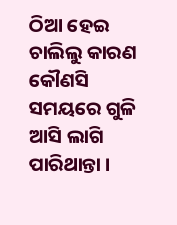ଠିଆ ହେଇ ଚାଲିଲୁ କାରଣ କୌଣସି ସମୟରେ ଗୁଳି ଆସି ଲାଗି ପାରିଥାନ୍ତା ।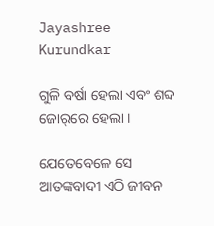Jayashree Kurundkar

ଗୁଳି ବର୍ଷା ହେଲା ଏବଂ ଶବ୍ଦ ଜୋର୍‌ରେ ହେଲା ।

ଯେତେବେଳେ ସେ ଆତଙ୍କବାଦୀ ଏଠି ଜୀବନ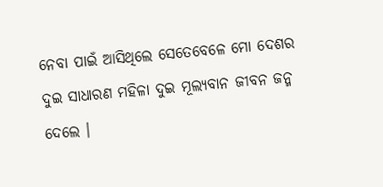ନେବା ପାଇଁ ଆସିଥିଲେ ସେତେବେଳେ ମୋ ଦେଶର ଦୁଇ ସାଧାରଣ ମହିଳା ଦୁଇ ମୂଲ୍ୟବାନ ଜୀବନ ଜନ୍ମ ଦେଲେ ।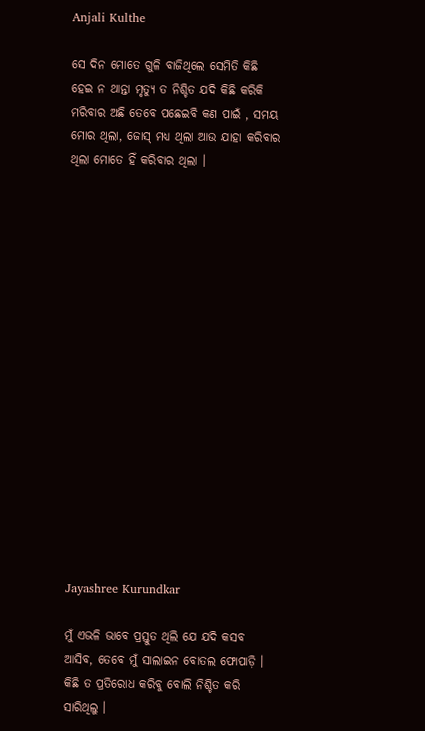Anjali Kulthe

ସେ ଦିନ ମୋତେ ଗୁଳି ବାଜିଥିଲେ ସେମିତି କିଛି ହେଇ ନ ଥାନ୍ତା ମୃତ୍ୟୁ ତ ନିଶ୍ଚିତ ଯଦି କିଛି କରିକି ମରିବାର ଅଛି ତେବେ ପଛେଇବି କଣ ପାଇଁ , ସମୟ ମୋର ଥିଲା, ଜୋସ୍‌ ମଧ୍ୟ ଥିଲା ଆଉ ଯାହା କରିବାର ଥିଲା ମୋତେ ହିଁ କରିବାର ଥିଲା ।

















Jayashree Kurundkar

ମୁଁ ଏଭଳି ଭାବେ ପ୍ରସ୍ତୁତ ଥିଲି ଯେ ଯଦି କସବ ଆସିବ, ତେବେ ମୁଁ ସାଲାଇନ ବୋତଲ ଫୋପାଡ଼ି । କିଛି ତ ପ୍ରତିରୋଧ କରିବୁ ବୋଲି ନିଶ୍ଚିତ କରି ସାରିଥିଲୁ ।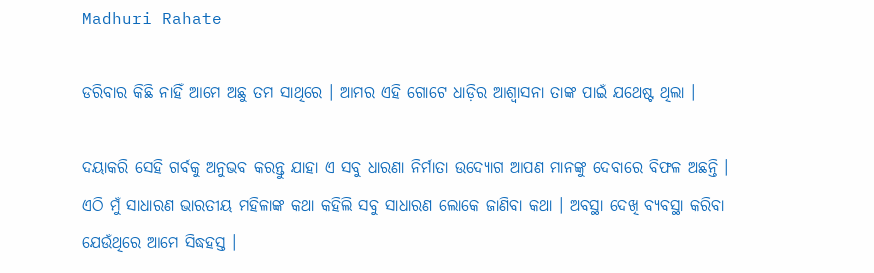Madhuri Rahate

ଡରିବାର କିଛି ନାହିଁ ଆମେ ଅଛୁ ତମ ସାଥିରେ । ଆମର ଏହି ଗୋଟେ ଧାଡ଼ିର ଆଶ୍ୱାସନା ତାଙ୍କ ପାଇଁ ଯଥେଷ୍ଟ ଥିଲା ।

ଦୟାକରି ସେହି ଗର୍ବକୁ ଅନୁଭବ କରନ୍ତୁ ଯାହା ଏ ସବୁ ଧାରଣା ନିର୍ମାତା ଉଦ୍ୟୋଗ ଆପଣ ମାନଙ୍କୁ ଦେବାରେ ବିଫଳ ଅଛନ୍ତି । ଏଠି ମୁଁ ସାଧାରଣ ଭାରତୀୟ ମହିଳାଙ୍କ କଥା କହିଲି ସବୁ ସାଧାରଣ ଲୋକେ ଜାଣିବା କଥା । ଅବସ୍ଥା ଦେଖି ବ୍ୟବସ୍ଥା କରିବା ଯେଉଁଥିରେ ଆମେ ସିଦ୍ଧହସ୍ତ ।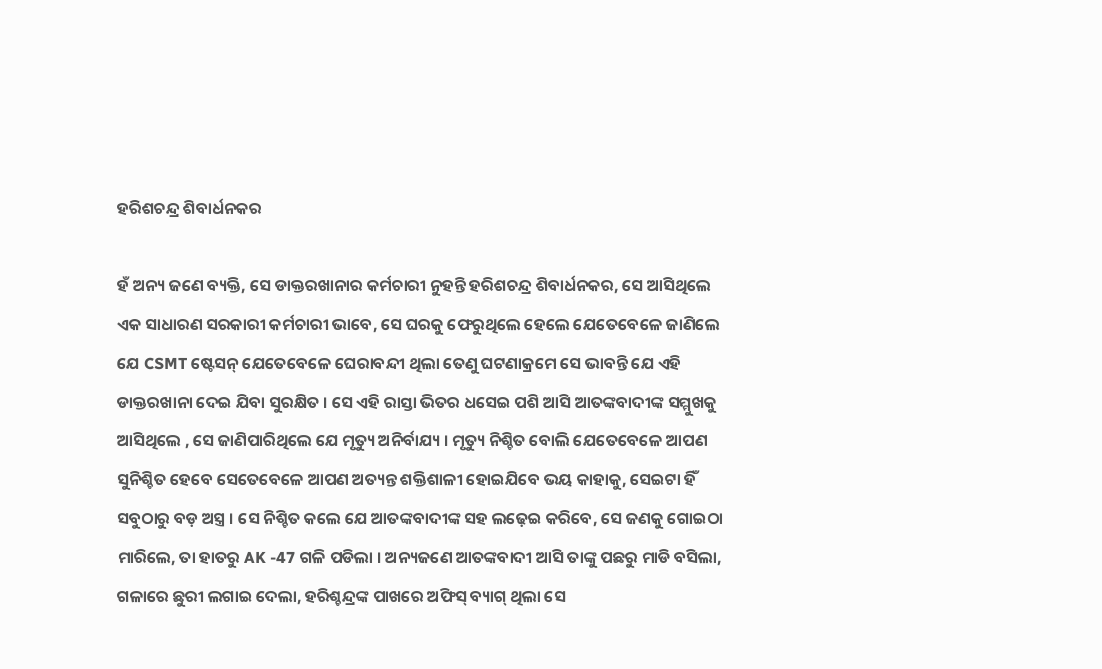ହରିଶଚନ୍ଦ୍ର ଶିବାର୍ଧନକର

ହଁ ଅନ୍ୟ ଜଣେ ବ୍ୟକ୍ତି, ସେ ଡାକ୍ତରଖାନାର କର୍ମଚାରୀ ନୁହନ୍ତି ହରିଶଚନ୍ଦ୍ର ଶିବାର୍ଧନକର, ସେ ଆସିଥିଲେ ଏକ ସାଧାରଣ ସରକାରୀ କର୍ମଚାରୀ ଭାବେ, ସେ ଘରକୁ ଫେରୁଥିଲେ ହେଲେ ଯେତେବେଳେ ଜାଣିଲେ ଯେ CSMT ଷ୍ଟେସନ୍‌ ଯେତେବେଳେ ଘେରାବନ୍ଦୀ ଥିଲା ତେଣୁ ଘଟଣାକ୍ରମେ ସେ ଭାବନ୍ତି ଯେ ଏହି ଡାକ୍ତରଖାନା ଦେଇ ଯିବା ସୁରକ୍ଷିତ । ସେ ଏହି ରାସ୍ତା ଭିତର ଧସେଇ ପଶି ଆସି ଆତଙ୍କବାଦୀଙ୍କ ସମ୍ମୁଖକୁ ଆସିଥିଲେ , ସେ ଜାଣିପାରିଥିଲେ ଯେ ମୃତ୍ୟୁ ଅନିର୍ବାଯ୍ୟ । ମୃତ୍ୟୁ ନିଶ୍ଚିତ ବୋଲି ଯେତେବେଳେ ଆପଣ ସୁନିଶ୍ଚିତ ହେବେ ସେତେବେଳେ ଆପଣ ଅତ୍ୟନ୍ତ ଶକ୍ତିଶାଳୀ ହୋଇଯିବେ ଭୟ କାହାକୁ, ସେଇଟା ହିଁ ସବୁଠାରୁ ବଡ଼ ଅସ୍ତ୍ର । ସେ ନିଶ୍ଚିତ କଲେ ଯେ ଆତଙ୍କବାଦୀଙ୍କ ସହ ଲଢ଼େଇ କରିବେ, ସେ ଜଣକୁ ଗୋଇଠା ମାରିଲେ, ତା ହାତରୁ AK -47 ଗଳି ପଡିଲା । ଅନ୍ୟଜଣେ ଆତଙ୍କବାଦୀ ଆସି ତାଙ୍କୁ ପଛରୁ ମାଡି ବସିଲା, ଗଳାରେ ଛୁରୀ ଲଗାଇ ଦେଲା, ହରିଶ୍ଚନ୍ଦ୍ରଙ୍କ ପାଖରେ ଅଫିସ୍‌ ବ୍ୟାଗ୍‌ ଥିଲା ସେ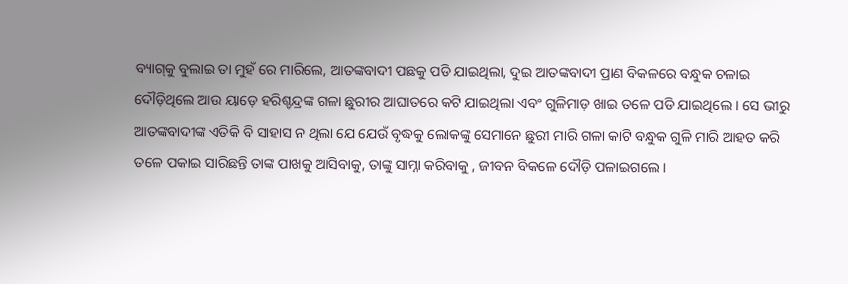ବ୍ୟାଗ୍‌କୁ ବୁଲାଇ ତା ମୁହଁ ରେ ମାରିଲେ, ଆତଙ୍କବାଦୀ ପଛକୁ ପଡି ଯାଇଥିଲା, ଦୁଇ ଆତଙ୍କବାଦୀ ପ୍ରାଣ ବିକଳରେ ବନ୍ଧୁକ ଚଳାଇ ଦୌଡ଼ିଥିଲେ ଆଉ ୟାଡ଼େ ହରିଶ୍ଚନ୍ଦ୍ରଙ୍କ ଗଳା ଛୁରୀର ଆଘାତରେ କଟି ଯାଇଥିଲା ଏବଂ ଗୁଳିମାଡ଼ ଖାଇ ତଳେ ପଡି ଯାଇଥିଲେ । ସେ ଭୀରୁ ଆତଙ୍କବାଦୀଙ୍କ ଏତିକି ବି ସାହାସ ନ ଥିଲା ଯେ ଯେଉଁ ବୃଦ୍ଧକୁ ଲୋକଙ୍କୁ ସେମାନେ ଛୁରୀ ମାରି ଗଳା କାଟି ବନ୍ଧୁକ ଗୁଳି ମାରି ଆହତ କରି ତଳେ ପକାଇ ସାରିଛନ୍ତି ତାଙ୍କ ପାଖକୁ ଆସିବାକୁ, ତାଙ୍କୁ ସାମ୍ନା କରିବାକୁ , ଜୀବନ ବିକଳେ ଦୌଡ଼ି ପଳାଇଗଲେ ।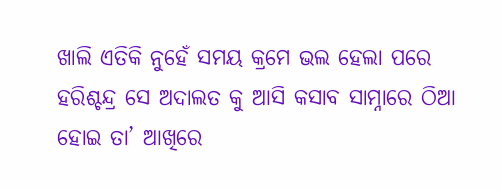ଖାଲି ଏତିକି ନୁହେଁ ସମୟ କ୍ରମେ ଭଲ ହେଲା ପରେ ହରିଶ୍ଚନ୍ଦ୍ର ସେ ଅଦାଲତ କୁ ଆସି କସାବ ସାମ୍ନାରେ ଠିଆ ହୋଇ ତା’ ଆଖିରେ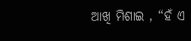ଆଖି ମିଶାଇ , “ହଁ ଏ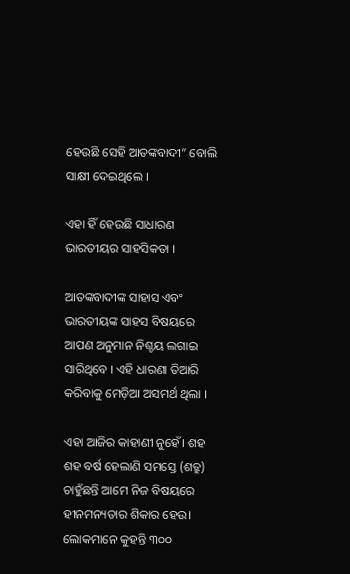ହେଉଛି ସେହି ଆତଙ୍କବାଦୀ” ବୋଲି ସାକ୍ଷୀ ଦେଇଥିଲେ ।

ଏହା ହିଁ ହେଉଛି ସାଧାରଣ ଭାରତୀୟର ସାହସିକତା ।

ଆତଙ୍କବାଦୀଙ୍କ ସାହାସ ଏବଂ ଭାରତୀୟଙ୍କ ସାହସ ବିଷୟରେ ଆପଣ ଅନୁମାନ ନିଶ୍ଚୟ ଲଗାଇ ସାରିଥିବେ । ଏହି ଧାରଣା ତିଆରି କରିବାକୁ ମେଡ଼ିଆ ଅସମର୍ଥ ଥିଲା ।

ଏହା ଆଜିର କାହାଣୀ ନୁହେଁ। ଶହ ଶହ ବର୍ଷ ହେଲାଣି ସମସ୍ତେ (ଶତ୍ରୁ) ଚାହୁଁଛନ୍ତି ଆମେ ନିଜ ବିଷୟରେ ହୀନମନ୍ୟତାର ଶିକାର ହେଉ। ଲୋକମାନେ କୁହନ୍ତି ୩୦୦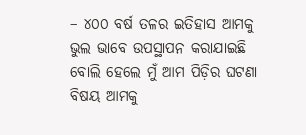– ୪୦୦ ବର୍ଷ ତଳର ଇତିହାସ ଆମକୁ ଭୁଲ ଭାବେ ଉପସ୍ଥାପନ କରାଯାଇଛି ବୋଲି ହେଲେ ମୁଁ ଆମ ପିଡ଼ିର ଘଟଣା ବିଷୟ ଆମକୁ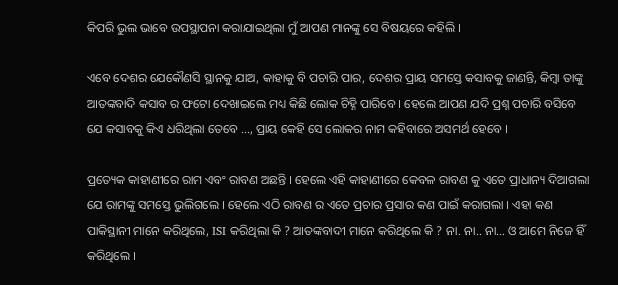କିପରି ଭୁଲ ଭାବେ ଉପସ୍ଥାପନା କରାଯାଇଥିଲା ମୁଁ ଆପଣ ମାନଙ୍କୁ ସେ ବିଷୟରେ କହିଲି ।

ଏବେ ଦେଶର ଯେକୌଣସି ସ୍ଥାନକୁ ଯାଅ, କାହାକୁ ବି ପଚାରି ପାର, ଦେଶର ପ୍ରାୟ ସମସ୍ତେ କସାବକୁ ଜାଣନ୍ତି, କିମ୍ବା ତାଙ୍କୁ ଆତଙ୍କବାଦି କସାବ ର ଫଟୋ ଦେଖାଇଲେ ମଧ୍ୟ କିଛି ଲୋକ ଚିହ୍ନି ପାରିବେ । ହେଲେ ଆପଣ ଯଦି ପ୍ରଶ୍ନ ପଚାରି ବସିବେ ଯେ କସାବକୁ କିଏ ଧରିଥିଲା ତେବେ …, ପ୍ରାୟ କେହି ସେ ଲୋକର ନାମ କହିବାରେ ଅସମର୍ଥ ହେବେ ।

ପ୍ରତ୍ୟେକ କାହାଣୀରେ ରାମ ଏବଂ ରାବଣ ଅଛନ୍ତି । ହେଲେ ଏହି କାହାଣୀରେ କେବଳ ରାବଣ କୁ ଏତେ ପ୍ରାଧାନ୍ୟ ଦିଆଗଲା ଯେ ରାମଙ୍କୁ ସମସ୍ତେ ଭୁଲିଗଲେ । ହେଲେ ଏଠି ରାବଣ ର ଏତେ ପ୍ରଚାର ପ୍ରସାର କଣ ପାଇଁ କରାଗଲା । ଏହା କଣ ପାକିସ୍ଥାନୀ ମାନେ କରିଥିଲେ, ISI କରିଥିଲା କି ? ଆତଙ୍କବାଦୀ ମାନେ କରିଥିଲେ କି ? ନା. ନା.. ନା… ଓ ଆମେ ନିଜେ ହିଁ କରିଥିଲେ ।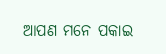ଆପଣ ମନେ ପକାଇ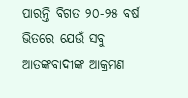ପାରନ୍ତି ବିଗତ ୨୦-୨୫ ବର୍ଷ ଭିତରେ ଯେଉଁ ସବୁ ଆତଙ୍କବାଦୀଙ୍କ ଆକ୍ରମଣ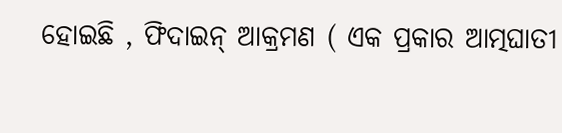ହୋଇଛି , ଫିଦାଇନ୍ ଆକ୍ରମଣ ( ଏକ ପ୍ରକାର ଆତ୍ମଘାତୀ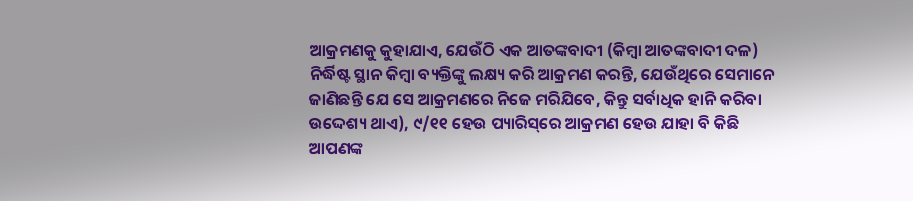ଆକ୍ରମଣକୁ କୁହାଯାଏ, ଯେଉଁଠି ଏକ ଆତଙ୍କବାଦୀ (କିମ୍ବା ଆତଙ୍କବାଦୀ ଦଳ) ନିର୍ଦ୍ଧିଷ୍ଟ ସ୍ଥାନ କିମ୍ବା ବ୍ୟକ୍ତିଙ୍କୁ ଲକ୍ଷ୍ୟ କରି ଆକ୍ରମଣ କରନ୍ତି, ଯେଉଁଥିରେ ସେମାନେ ଜାଣିଛନ୍ତି ଯେ ସେ ଆକ୍ରମଣରେ ନିଜେ ମରିଯିବେ, କିନ୍ତୁ ସର୍ବାଧିକ ହାନି କରିବା ଉଦ୍ଦେଶ୍ୟ ଥାଏ), ୯/୧୧ ହେଉ ପ୍ୟାରିସ୍‌ରେ ଆକ୍ରମଣ ହେଉ ଯାହା ବି କିଛି ଆପଣଙ୍କ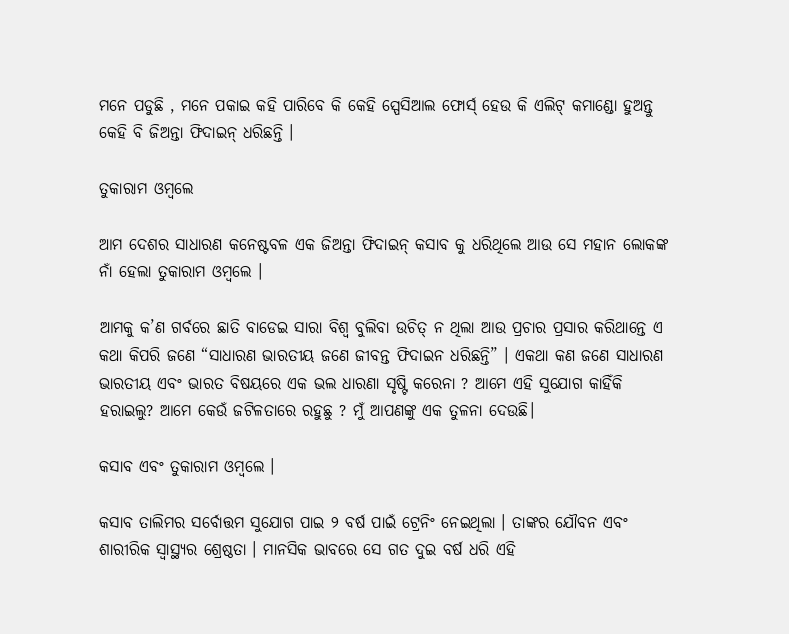ମନେ ପଡୁଛି , ମନେ ପକାଇ କହି ପାରିବେ କି କେହି ସ୍ପେସିଆଲ ଫୋର୍ସ୍‌ ହେଉ କି ଏଲିଟ୍‌ କମାଣ୍ଡୋ ହୁଅନ୍ତୁ କେହି ବି ଜିଅନ୍ତା ଫିଦାଇନ୍‌ ଧରିଛନ୍ତି ।

ତୁକାରାମ ଓମ୍ବଲେ

ଆମ ଦେଶର ସାଧାରଣ କନେଷ୍ଟବଳ ଏକ ଜିଅନ୍ତା ଫିଦାଇନ୍‌ କସାବ କୁ ଧରିଥିଲେ ଆଉ ସେ ମହାନ ଲୋକଙ୍କ ନାଁ ହେଲା ତୁକାରାମ ଓମ୍ବଲେ ।

ଆମକୁ କ’ଣ ଗର୍ବରେ ଛାତି ବାଡେଇ ସାରା ବିଶ୍ୱ ବୁଲିବା ଉଚିତ୍ ନ ଥିଲା ଆଉ ପ୍ରଚାର ପ୍ରସାର କରିଥାନ୍ତେ ଏ କଥା କିପରି ଜଣେ “ସାଧାରଣ ଭାରତୀୟ ଜଣେ ଜୀବନ୍ତ ଫିଦାଇନ ଧରିଛନ୍ତି” । ଏକଥା କଣ ଜଣେ ସାଧାରଣ ଭାରତୀୟ ଏବଂ ଭାରତ ବିଷୟରେ ଏକ ଭଲ ଧାରଣା ସୃଷ୍ଟି କରେନା ? ଆମେ ଏହି ସୁଯୋଗ କାହିଁକି ହରାଇଲୁ? ଆମେ କେଉଁ ଜଟିଳତାରେ ରହୁଛୁ ? ମୁଁ ଆପଣଙ୍କୁ ଏକ ତୁଳନା ଦେଉଛି।

କସାବ ଏବଂ ତୁକାରାମ ଓମ୍ବଲେ ।

କସାବ ତାଲିମର ସର୍ବୋତ୍ତମ ସୁଯୋଗ ପାଇ ୨ ବର୍ଷ ପାଇଁ ଟ୍ରେନିଂ ନେଇଥିଲା । ତାଙ୍କର ଯୌବନ ଏବଂ ଶାରୀରିକ ସ୍ୱାସ୍ଥ୍ୟର ଶ୍ରେଷ୍ଠତା । ମାନସିକ ଭାବରେ ସେ ଗତ ଦୁଇ ବର୍ଷ ଧରି ଏହି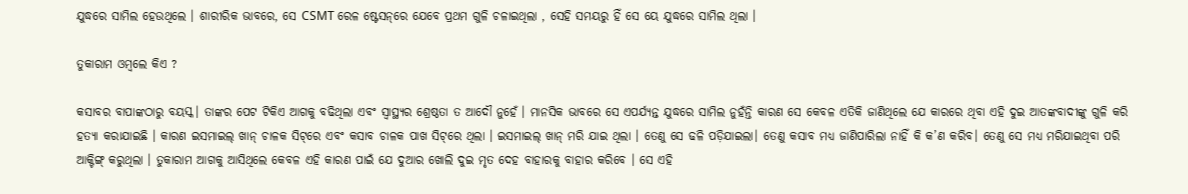ଯୁଦ୍ଧରେ ସାମିଲ ହେଉଥିଲେ । ଶାରୀରିକ ଭାବରେ, ସେ CSMT ରେଳ ଷ୍ଟେସନ୍‌ରେ ଯେବେ ପ୍ରଥମ ଗୁଳି ଚଳାଇଥିଲା , ସେହି ସମୟରୁ ହିଁ ସେ ୟେ ଯୁଦ୍ଧରେ ସାମିଲ ଥିଲା ।

ତୁକାରାମ ଓମ୍ବଲେ କିଏ ?

କସାବର ବାପାଙ୍କଠାରୁ ବୟସ୍କ। ତାଙ୍କର ପେଟ ଟିକିଏ ଆଗକୁ ବଢିଥିଲା ଏବଂ ସ୍ୱାସ୍ଥ୍ୟର ଶ୍ରେଷ୍ଠତା ତ ଆଦୌ ନୁହେଁ । ମାନସିକ ଭାବରେ ସେ ଏପର୍ଯ୍ୟନ୍ତ ଯୁଦ୍ଧରେ ସାମିଲ ନୁହଁନ୍ତି କାରଣ ସେ କେବଳ ଏତିକି ଜାଣିଥିଲେ ଯେ କାରରେ ଥିବା ଏହି ଦୁଇ ଆତଙ୍କବାଦୀଙ୍କୁ ଗୁଳି କରି ହତ୍ୟା କରାଯାଇଛି । କାରଣ ଇସମାଇଲ୍‌ ଖାନ୍‌ ଚାଳକ ସିଟ୍‌ରେ ଏବଂ କସାବ ଚାଳକ ପାଖ ସିଟ୍‌ରେ ଥିଲା । ଇସମାଇଲ୍‌ ଖାନ୍‌ ମରି ଯାଇ ଥିଲା । ତେଣୁ ସେ ଢଳି ପଡ଼ିଯାଇଲା। ତେଣୁ କସାବ ମଧ୍ୟ ଜାଣିପାରିଲା ନାହିଁ କି କ’ଣ କରିବ। ତେଣୁ ସେ ମଧ୍ୟ ମରିଯାଇଥିବା ପରି ଆକ୍ଟିଙ୍ଗ୍‌ କରୁଥିଲା । ତୁକାରାମ ଆଗକୁ ଆସିଥିଲେ କେବଳ ଏହି କାରଣ ପାଇଁ ଯେ ଦୁଆର ଖୋଲି ଦୁଇ ମୃତ ଦେହ ବାହାରକୁ ବାହାର କରିବେ । ସେ ଏହି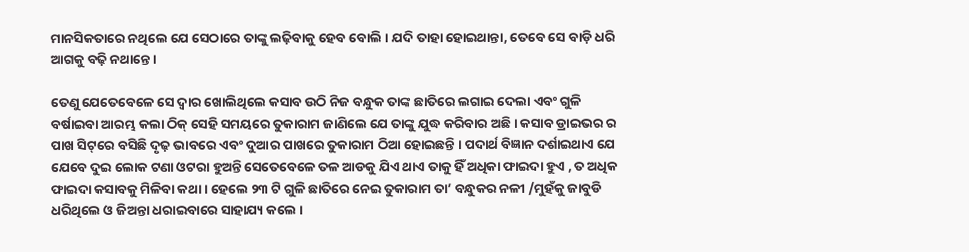ମାନସିକତାରେ ନଥିଲେ ଯେ ସେଠାରେ ତାଙ୍କୁ ଲଢ଼ିବାକୁ ହେବ ବୋଲି । ଯଦି ତାହା ହୋଇଥାନ୍ତା, ତେବେ ସେ ବାଡ଼ି ଧରି ଆଗକୁ ବଢ଼ି ନଥାନ୍ତେ ।

ତେଣୁ ଯେତେବେଳେ ସେ ଦ୍ୱାର ଖୋଲିଥିଲେ କସାବ ଉଠି ନିଜ ବନ୍ଧୁକ ତାଙ୍କ ଛାତିରେ ଲଗାଇ ଦେଲା ଏବଂ ଗୁଳି ବର୍ଷାଇବା ଆରମ୍ଭ କଲା ଠିକ୍‌ ସେହି ସମୟରେ ତୁକାରାମ ଜାଣିଲେ ଯେ ତାଙ୍କୁ ଯୁଦ୍ଧ କରିବାର ଅଛି । କସାବ ଡ୍ରାଇଭର ର ପାଖ ସିଟ୍‌ରେ ବସିଛି ଦୃଢ଼ ଭାବରେ ଏବଂ ଦୁଆର ପାଖରେ ତୁକାରାମ ଠିଆ ହୋଇଛନ୍ତି । ପଦାର୍ଥ ବିଜ୍ଞାନ ଦର୍ଶାଇଥାଏ ଯେ ଯେବେ ଦୁଇ ଲୋକ ଟଣା ଓଟରା ହୁଅନ୍ତି ସେତେବେଳେ ତଳ ଆଡକୁ ଯିଏ ଥାଏ ତାକୁ ହିଁ ଅଧିକା ଫାଇଦା ହୁଏ , ତ ଅଧିକ ଫାଇଦା କସାବକୁ ମିଳିବା କଥା । ହେଲେ ୨୩ ଟି ଗୁଳି ଛାତିରେ ନେଇ ତୁକାରାମ ତା’ ବନ୍ଧୁକର ନଳୀ /ମୁହଁକୁ ଜାବୁଡି ଧରିଥିଲେ ଓ ଜିଅନ୍ତା ଧରାଇବାରେ ସାହାଯ୍ୟ କଲେ ।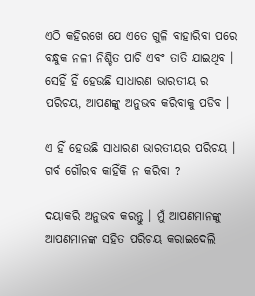ଏଠି କହିରଖେ ଯେ ଏତେ ଗୁଳି ବାହାରିବା ପରେ ବନ୍ଧୁକ ନଳୀ ନିଶ୍ଚିତ ପାଚି ଏବଂ ତାତି ଯାଇଥିବ । ସେହିଁ ହିଁ ହେଉଛି ସାଧାରଣ ଭାରତୀୟ ର ପରିଚୟ, ଆପଣଙ୍କୁ ଅନୁଭବ କରିବାକୁ ପଡିବ ।

ଏ ହିଁ ହେଉଛି ସାଧାରଣ ଭାରତୀୟର ପରିଚୟ । ଗର୍ବ ଗୌରବ କାହିଁକି ନ କରିବା ?

ଦୟାକରି ଅନୁଭବ କରନ୍ତୁ । ମୁଁ ଆପଣମାନଙ୍କୁ ଆପଣମାନଙ୍କ ସହିତ ପରିଚୟ କରାଇଦେଲି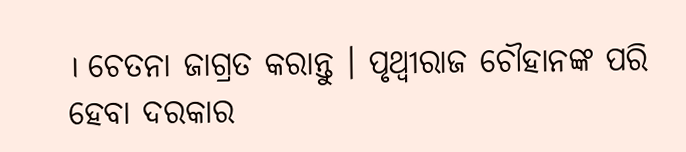। ଚେତନା ଜାଗ୍ରତ କରାନ୍ତୁ । ପୃଥ୍ୱୀରାଜ ଚୌହାନଙ୍କ ପରି ହେବା ଦରକାର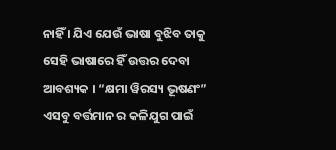ନାହିଁ । ଯିଏ ଯେଉଁ ଭାଷା ବୁଝିବ ତାକୁ ସେହି ଭାଷାରେ ହିଁ ଉତ୍ତର ଦେବା ଆବଶ୍ୟକ । “କ୍ଷମା ୱିରସ୍ୟ ଭୂଷଣଂ” ଏସବୁ ବର୍ତ୍ତମାନ ର କଳିଯୁଗ ପାଇଁ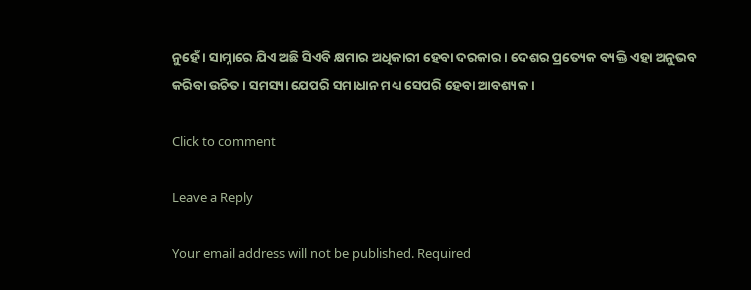ନୁହେଁ । ସାମ୍ନାରେ ଯିଏ ଅଛି ସିଏବି କ୍ଷମାର ଅଧିକାରୀ ହେବା ଦରକାର । ଦେଶର ପ୍ରତ୍ୟେକ ବ୍ୟକ୍ତି ଏହା ଅନୁଭବ କରିବା ଉଚିତ । ସମସ୍ୟା ଯେପରି ସମାଧାନ ମଧ୍ୟ ସେପରି ହେବା ଆବଶ୍ୟକ ।

Click to comment

Leave a Reply

Your email address will not be published. Required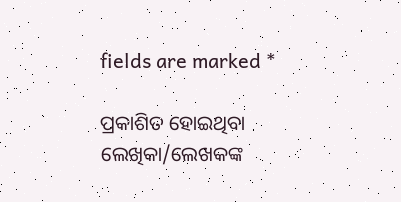fields are marked *

ପ୍ରକାଶିତ ହୋଇଥିବା ଲେଖିକା/ଲେଖକଙ୍କ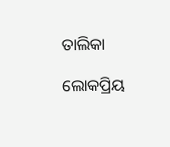ତାଲିକା

ଲୋକପ୍ରିୟ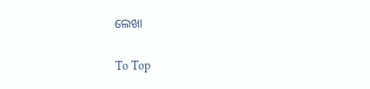ଲେଖା

To Top